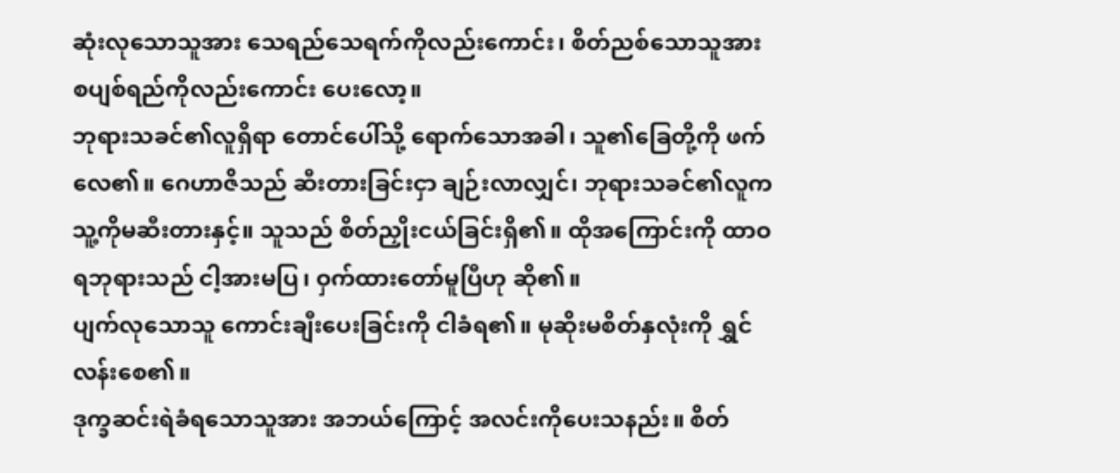ဆုံးလုသောသူအား သေရည်သေရက်ကိုလည်းကောင်း၊ စိတ်ညစ်သောသူအား စပျစ်ရည်ကိုလည်းကောင်း ပေးလော့။
ဘုရားသခင်၏လူရှိရာ တောင်ပေါ်သို့ ရောက်သောအခါ၊ သူ၏ခြေတို့ကို ဖက်လေ၏။ ဂေဟာဇိသည် ဆီးတားခြင်းငှာ ချဉ်းလာလျှင်၊ ဘုရားသခင်၏လူက သူ့ကိုမဆီးတားနှင့်။ သူသည် စိတ်ညှိုးငယ်ခြင်းရှိ၏။ ထိုအကြောင်းကို ထာဝရဘုရားသည် ငါ့အားမပြ၊ ဝှက်ထားတော်မူပြီဟု ဆို၏။
ပျက်လုသောသူ ကောင်းချီးပေးခြင်းကို ငါခံရ၏။ မုဆိုးမစိတ်နှလုံးကို ရွှင်လန်းစေ၏။
ဒုက္ခဆင်းရဲခံရသောသူအား အဘယ်ကြောင့် အလင်းကိုပေးသနည်း။ စိတ်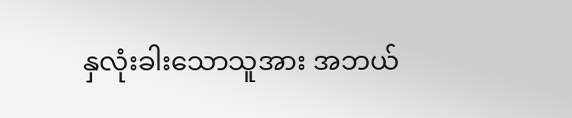နှလုံးခါးသောသူအား အဘယ်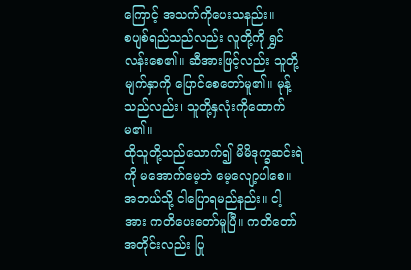ကြောင့် အသက်ကိုပေးသနည်း။
စပျစ်ရည်သည်လည်း လူတို့ကို ရွှင်လန်းစေ၏။ ဆီအားဖြင့်လည်း သူတို့မျက်နှာကို ပြောင်စေတော်မူ၏။ မုန့်သည်လည်း၊ သူတို့နှလုံးကိုထောက်မ၏။
ထိုသူတို့သည်သောက်၍ မိမိဒုက္ခဆင်းရဲကို မအောက်မေ့ဘဲ မေ့လျော့ပါစေ။
အဘယ်သို့ ငါပြောရမည်နည်း။ ငါ့အား ကတိပေးတော်မူပြီ။ ကတိတော်အတိုင်းလည်း ပြု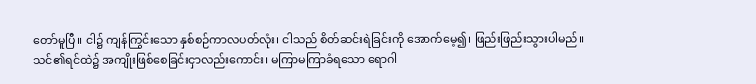တော်မူပြီ။ ငါ၌ ကျန်ကြွင်းသော နှစ်စဉ်ကာလပတ်လုံး၊ ငါသည် စိတ်ဆင်းရဲခြင်းကို အောက်မေ့၍၊ ဖြည်းဖြည်းသွားပါမည်။
သင်၏ရင်ထဲ၌ အကျိုးဖြစ်စေခြင်းငှာလည်းကောင်း၊ မကြာမကြာခံရသော ရောဂါ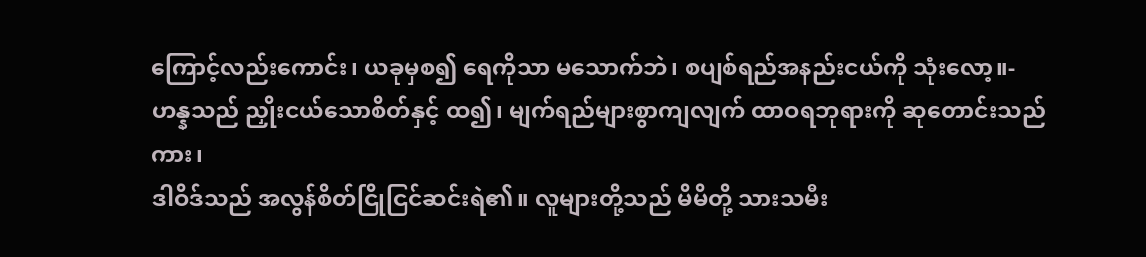ကြောင့်လည်းကောင်း၊ ယခုမှစ၍ ရေကိုသာ မသောက်ဘဲ၊ စပျစ်ရည်အနည်းငယ်ကို သုံးလော့။-
ဟန္နသည် ညှိုးငယ်သောစိတ်နှင့် ထ၍၊ မျက်ရည်များစွာကျလျက် ထာဝရဘုရားကို ဆုတောင်းသည်ကား၊
ဒါဝိဒ်သည် အလွန်စိတ်ငြိုငြင်ဆင်းရဲ၏။ လူများတို့သည် မိမိတို့ သားသမီး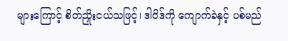များကြောင့် စိတ်ညှိုးငယ်သဖြင့်၊ ဒါဝိဒ်ကို ကျောက်ခဲနှင့် ပစ်မည်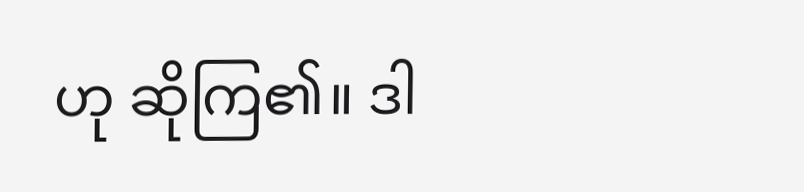ဟု ဆိုကြ၏။ ဒါ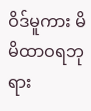ဝိဒ်မူကား မိမိထာဝရဘုရား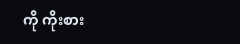ကို ကိုးစား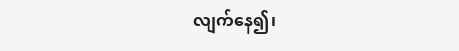လျက်နေ၍၊